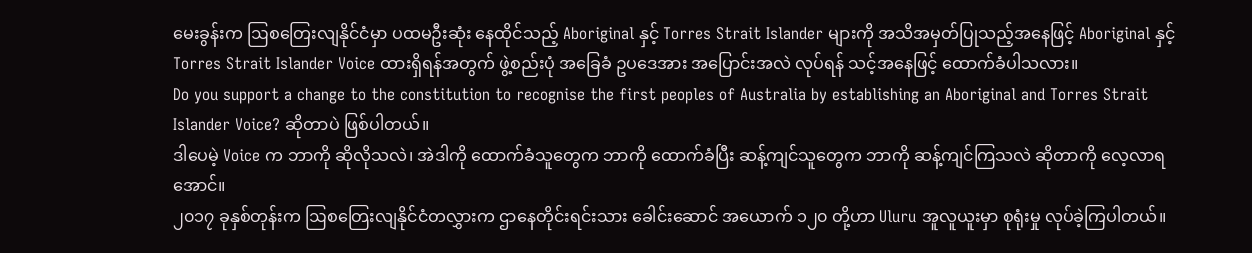မေးခွန်းက ဩစတြေးလျနိုင်ငံမှာ ပထမဦးဆုံး နေထိုင်သည့် Aboriginal နှင့် Torres Strait Islander များကို အသိအမှတ်ပြုသည့်အနေဖြင့် Aboriginal နှင့် Torres Strait Islander Voice ထားရှိရန်အတွက် ဖွဲ့စည်းပုံ အခြေခံ ဥပဒေအား အပြောင်းအလဲ လုပ်ရန် သင့်အနေဖြင့် ထောက်ခံပါသလား။
Do you support a change to the constitution to recognise the first peoples of Australia by establishing an Aboriginal and Torres Strait Islander Voice? ဆိုတာပဲ ဖြစ်ပါတယ်။
ဒါပေမဲ့ Voice က ဘာကို ဆိုလိုသလဲ၊ အဲဒါကို ထောက်ခံသူတွေက ဘာကို ထောက်ခံပြီး ဆန့်ကျင်သူတွေက ဘာကို ဆန့်ကျင်ကြသလဲ ဆိုတာကို လေ့လာရအောင်။
၂၀၁၇ ခုနှစ်တုန်းက ဩစတြေးလျနိုင်ငံတလွှားက ဌာနေတိုင်းရင်းသား ခေါင်းဆောင် အယောက် ၁၂၀ တို့ဟာ Uluru အူလူယူးမှာ စုရုံးမှု လုပ်ခဲ့ကြပါတယ်။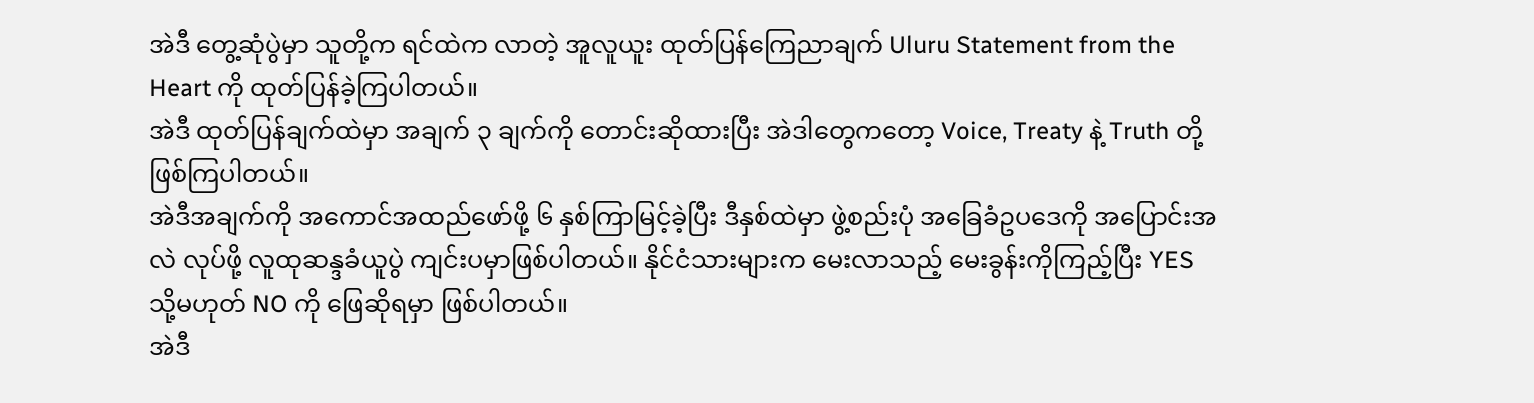အဲဒီ တွေ့ဆုံပွဲမှာ သူတို့က ရင်ထဲက လာတဲ့ အူလူယူး ထုတ်ပြန်ကြေညာချက် Uluru Statement from the Heart ကို ထုတ်ပြန်ခဲ့ကြပါတယ်။
အဲဒီ ထုတ်ပြန်ချက်ထဲမှာ အချက် ၃ ချက်ကို တောင်းဆိုထားပြီး အဲဒါတွေကတော့ Voice, Treaty နဲ့ Truth တို့ ဖြစ်ကြပါတယ်။
အဲဒီအချက်ကို အကောင်အထည်ဖော်ဖို့ ၆ နှစ်ကြာမြင့်ခဲ့ပြီး ဒီနှစ်ထဲမှာ ဖွဲ့စည်းပုံ အခြေခံဥပဒေကို အပြောင်းအလဲ လုပ်ဖို့ လူထုဆန္ဒခံယူပွဲ ကျင်းပမှာဖြစ်ပါတယ်။ နိုင်ငံသားများက မေးလာသည့် မေးခွန်းကိုကြည့်ပြီး YES သို့မဟုတ် NO ကို ဖြေဆိုရမှာ ဖြစ်ပါတယ်။
အဲဒီ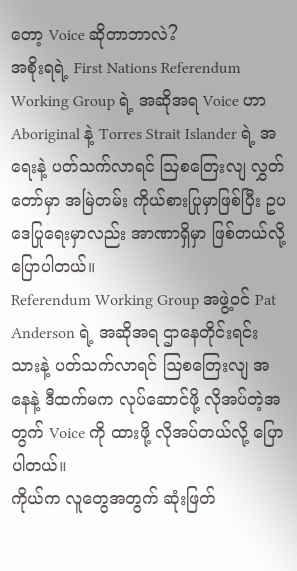တော့ Voice ဆိုတာဘာလဲ?
အစိုးရရဲ့ First Nations Referendum Working Group ရဲ့ အဆိုအရ Voice ဟာ Aboriginal နဲ့ Torres Strait Islander ရဲ့ အရေးနဲ့ ပတ်သက်လာရင် ဩစတြေးလျ လွှတ်တော်မှာ အမြဲတမ်း ကိုယ်စားပြုမှာဖြစ်ပြီး ဥပဒေပြုရေးမှာလည်း အာဏာရှိမှာ ဖြစ်တယ်လို့ ပြောပါတယ်။
Referendum Working Group အဖွဲ့ဝင် Pat Anderson ရဲ့ အဆိုအရ ဌာနေတိုင်းရင်းသားနဲ့ ပတ်သက်လာရင် ဩစတြေးလျ အနေနဲ့ ဒီထက်မက လုပ်ဆောင်ဖို့ လိုအပ်တဲ့အတွက် Voice ကို ထားဖို့ လိုအပ်တယ်လို့ ပြောပါတယ်။
ကိုယ်က လူတွေအတွက် ဆုံးဖြတ်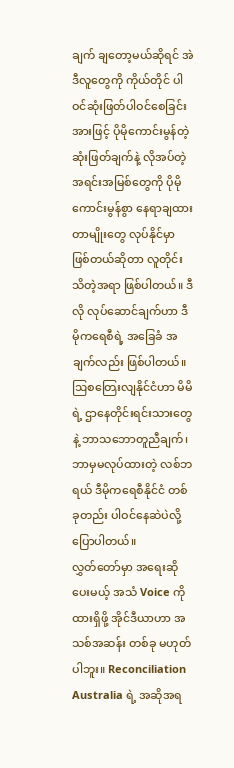ချက် ချတော့မယ်ဆိုရင် အဲဒီလူတွေကို ကိုယ်တိုင် ပါဝင်ဆုံးဖြတ်ပါဝင်စေခြင်းအားဖြင့် ပိုမိုကောင်းမွန်တဲ့ ဆုံးဖြတ်ချက်နဲ့ လိုအပ်တဲ့ အရင်းအမြစ်တွေကို ပိုမိုကောင်းမွန်စွာ နေရာချထားတာမျိုးတွေ လုပ်နိုင်မှာ ဖြစ်တယ်ဆိုတာ လူတိုင်းသိတဲ့အရာ ဖြစ်ပါတယ်။ ဒီလို လုပ်ဆောင်ချက်ဟာ ဒီမိုကရေစီရဲ့ အခြေခံ အချက်လည်း ဖြစ်ပါတယ်။ ဩစတြေးလျနိုင်ငံဟာ မိမိရဲ့ ဌာနေတိုင်းရင်းသားတွေနဲ့ ဘာသဘောတူညီချက်၊ ဘာမှမလုပ်ထားတဲ့ လစ်ဘရယ် ဒီမိုကရေစီနိုင်ငံ တစ်ခုတည်း ပါဝင်နေဆဲပဲလို့ ပြောပါတယ်။
လွှတ်တော်မှာ အရေးဆိုပေးမယ့် အသံ Voice ကို ထားရှိဖို့ အိုင်ဒီယာဟာ အသစ်အဆန်း တစ်ခု မဟုတ်ပါဘူး။ Reconciliation Australia ရဲ့ အဆိုအရ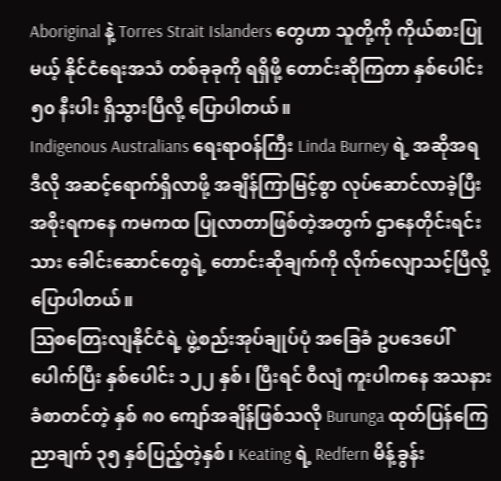Aboriginal နဲ့ Torres Strait Islanders တွေဟာ သူတို့ကို ကိုယ်စားပြုမယ့် နိုင်ငံရေးအသံ တစ်ခုခုကို ရရှိဖို့ တောင်းဆိုကြတာ နှစ်ပေါင်း ၅၀ နီးပါး ရှိသွားပြီလို့ ပြောပါတယ်။
Indigenous Australians ရေးရာဝန်ကြီး Linda Burney ရဲ့ အဆိုအရ ဒီလို အဆင့်ရောက်ရှိလာဖို့ အချိန်ကြာမြင့်စွာ လုပ်ဆောင်လာခဲ့ပြီး အစိုးရကနေ ကမကထ ပြုလာတာဖြစ်တဲ့အတွက် ဌာနေတိုင်းရင်းသား ခေါင်းဆောင်တွေရဲ့ တောင်းဆိုချက်ကို လိုက်လျောသင့်ပြီလို့ ပြောပါတယ်။
ဩစတြေးလျနိုင်ငံရဲ့ ဖွဲ့စည်းအုပ်ချုပ်ပုံ အခြေခံ ဥပဒေပေါ်ပေါက်ပြီး နှစ်ပေါင်း ၁၂၂ နှစ်၊ ပြီးရင် ဝီလျံ ကူးပါကနေ အသနားခံစာတင်တဲ့ နှစ် ၈၀ ကျော်အချိန်ဖြစ်သလို Burunga ထုတ်ပြန်ကြေညာချက် ၃၅ နှစ်ပြည့်တဲ့နှစ်၊ Keating ရဲ့ Redfern မိန့်ခွန်း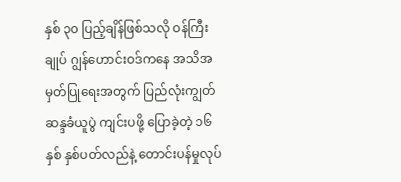နှစ် ၃၀ ပြည့်ချိန်ဖြစ်သလို ဝန်ကြီးချုပ် ဂျွန်ဟောင်းဝဒ်ကနေ အသိအမှတ်ပြုရေးအတွက် ပြည်လုံးကျွတ်ဆန္ဒခံယူပွဲ ကျင်းပဖို့ ပြောခဲ့တဲ့ ၁၆ နှစ် နှစ်ပတ်လည်နဲ့ တောင်းပန်မှုလုပ်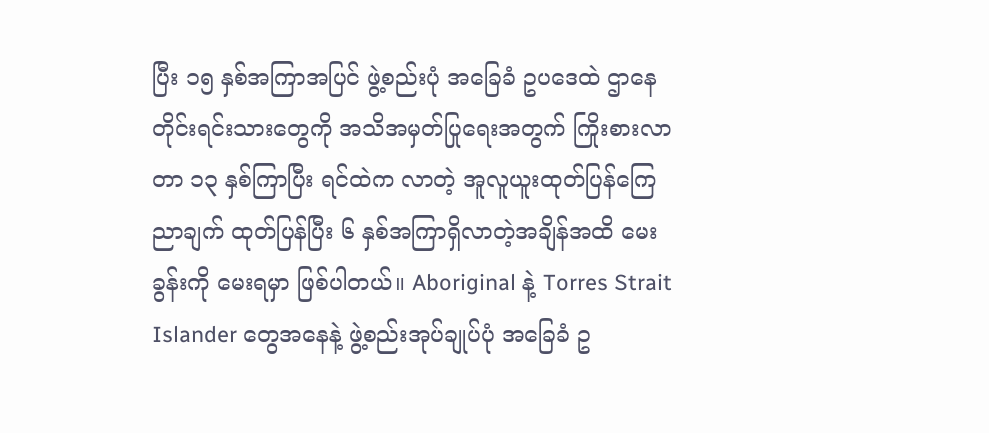ပြီး ၁၅ နှစ်အကြာအပြင် ဖွဲ့စည်းပုံ အခြေခံ ဥပဒေထဲ ဌာနေတိုင်းရင်းသားတွေကို အသိအမှတ်ပြုရေးအတွက် ကြိုးစားလာတာ ၁၃ နှစ်ကြာပြီး ရင်ထဲက လာတဲ့ အူလူယူးထုတ်ပြန်ကြေညာချက် ထုတ်ပြန်ပြီး ၆ နှစ်အကြာရှိလာတဲ့အချိန်အထိ မေးခွန်းကို မေးရမှာ ဖြစ်ပါတယ်။ Aboriginal နဲ့ Torres Strait Islander တွေအနေနဲ့ ဖွဲ့စည်းအုပ်ချုပ်ပုံ အခြေခံ ဥ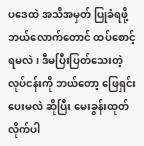ပဒေထဲ အသိအမှတ် ပြုခံရဖို့ ဘယ်လောက်တောင် ထပ်စောင့်ရမလဲ၊ ဒီမပြီးပြတ်သေးတဲ့ လုပ်ငန်းကို ဘယ်တော့ ဖြေရှင်းပေးမလဲ ဆိုပြီး မေးခွန်းထုတ်လိုက်ပါ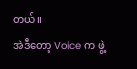တယ်။
အဲဒီတော့ Voice က ဖွဲ့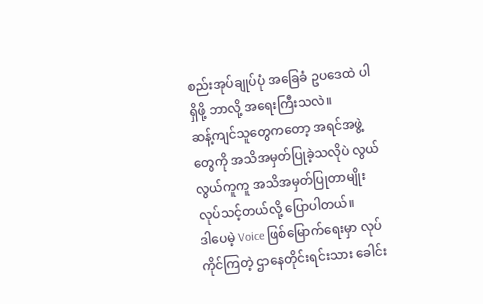စည်းအုပ်ချုပ်ပုံ အခြေခံ ဥပဒေထဲ ပါရှိဖို့ ဘာလို့ အရေးကြီးသလဲ။
ဆန့်ကျင်သူတွေကတော့ အရင်အဖွဲ့တွေကို အသိအမှတ်ပြုခဲ့သလိုပဲ လွယ်လွယ်ကူကူ အသိအမှတ်ပြုတာမျိုး လုပ်သင့်တယ်လို့ ပြောပါတယ်။
ဒါပေမဲ့ Voice ဖြစ်မြောက်ရေးမှာ လုပ်ကိုင်ကြတဲ့ ဌာနေတိုင်းရင်းသား ခေါင်း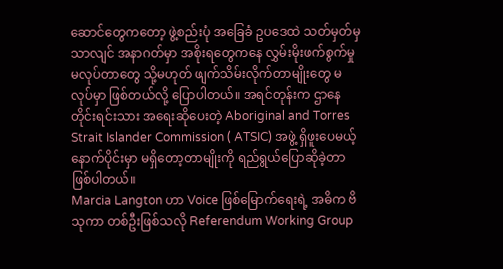ဆောင်တွေကတော့ ဖွဲ့စည်းပုံ အခြေခံ ဥပဒေထဲ သတ်မှတ်မှသာလျင် အနာဂတ်မှာ အစိုးရတွေကနေ လွှမ်းမိုးဖက်စွက်မှုမလုပ်တာတွေ သို့မဟုတ် ဖျက်သိမ်းလိုက်တာမျိုးတွေ မလုပ်မှာ ဖြစ်တယ်လို့ ပြောပါတယ်။ အရင်တုန်းက ဌာနေတိုင်းရင်းသား အရေးဆိုပေးတဲ့ Aboriginal and Torres Strait Islander Commission ( ATSIC) အဖွဲ့ ရှိဖူးပေမယ့် နောက်ပိုင်းမှာ မရှိတော့တာမျိုးကို ရည်ရွယ်ပြောဆိုခဲ့တာ ဖြစ်ပါတယ်။
Marcia Langton ဟာ Voice ဖြစ်မြောက်ရေးရဲ့ အဓိက ဗိသုကာ တစ်ဦးဖြစ်သလို Referendum Working Group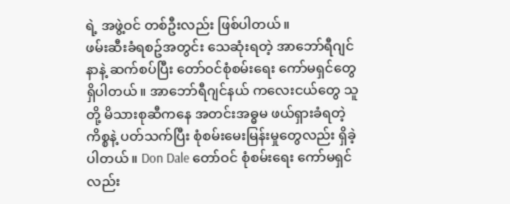ရဲ့ အဖွဲ့ဝင် တစ်ဦးလည်း ဖြစ်ပါတယ်။
ဖမ်းဆီးခံရစဥ်အတွင်း သေဆုံးရတဲ့ အာဘော်ရီဂျင်နာနဲ့ ဆက်စပ်ပြီး တော်ဝင်စုံစမ်းရေး ကော်မရှင်တွေ ရှိပါတယ်။ အာဘော်ရီဂျင်နယ် ကလေးငယ်တွေ သူတို့ မိသားစုဆီကနေ အတင်းအဓ္ဓမ ဖယ်ရှားခံရတဲ့ ကိစ္စနဲ့ ပတ်သက်ပြီး စုံစမ်းမေးမြန်းမှုတွေလည်း ရှိခဲ့ပါတယ်။ Don Dale တော်ဝင် စုံစမ်းရေး ကော်မရှင်လည်း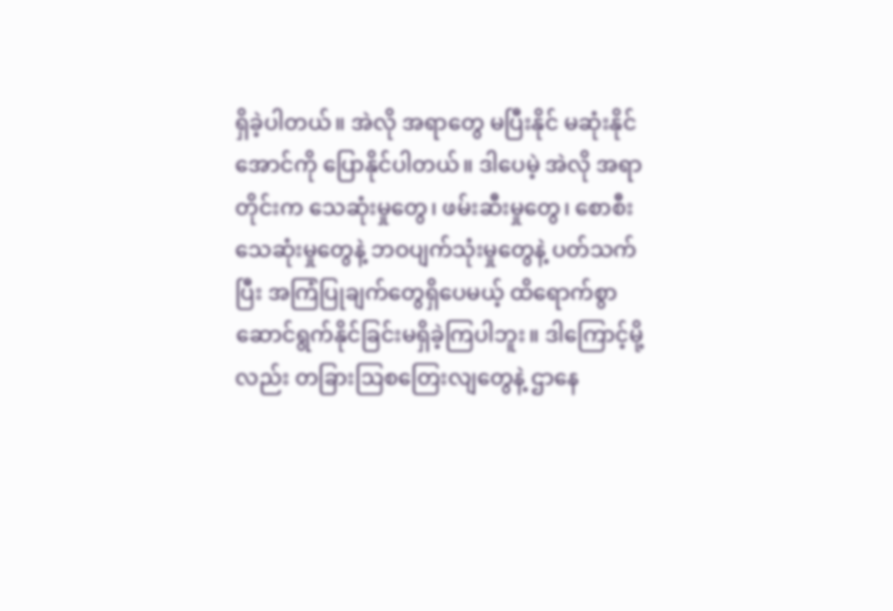ရှိခဲ့ပါတယ်။ အဲလို အရာတွေ မပြီးနိုင် မဆုံးနိုင်အောင်ကို ပြောနိုင်ပါတယ်။ ဒါပေမဲ့ အဲလို အရာတိုင်းက သေဆုံးမှုတွေ၊ ဖမ်းဆီးမှုတွေ၊ စောစီးသေဆုံးမှုတွေနဲ့ ဘဝပျက်သုံးမှုတွေနဲ့ ပတ်သက်ပြီး အကြံပြုချက်တွေရှိပေမယ့် ထိရောက်စွာ ဆောင်ရွက်နိုင်ခြင်းမရှိခဲ့ကြပါဘူး။ ဒါကြောင့်မို့လည်း တခြားဩစတြေးလျတွေနဲ့ ဌာနေ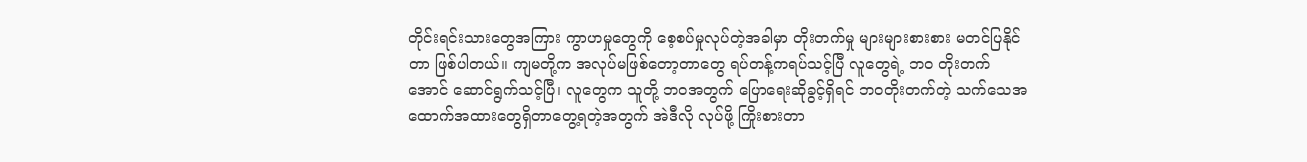တိုင်းရင်းသားတွေအကြား ကွာဟမှုတွေကို စေ့စပ်မှုလုပ်တဲ့အခါမှာ တိုးတက်မှု များများစားစား မတင်ပြနိုင်တာ ဖြစ်ပါတယ်။ ကျမတို့က အလုပ်မဖြစ်တော့တာတွေ ရပ်တန့်ကရပ်သင့်ပြီ လူတွေရဲ့ ဘဝ တိုးတက်အောင် ဆောင်ရွက်သင့်ပြီ၊ လူတွေက သူတို့ ဘဝအတွက် ပြောရေးဆိုခွင့်ရှိရင် ဘဝတိုးတက်တဲ့ သက်သေအထောက်အထားတွေရှိတာတွေ့ရတဲ့အတွက် အဲဒီလို လုပ်ဖို့ ကြိုးစားတာ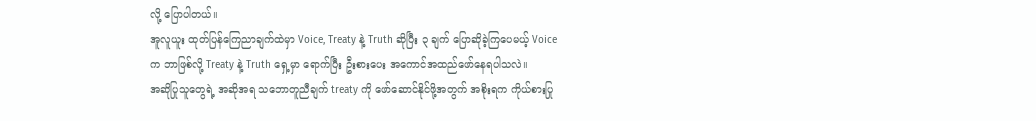လို့ ပြောပါတယ်။
အူလူယူး ထုတ်ပြန်ကြေညာချက်ထဲမှာ Voice, Treaty နဲ့ Truth ဆိုပြီး ၃ ချက် ပြောဆိုခဲ့ကြပေမယ့် Voice က ဘာဖြစ်လို့ Treaty နဲ့ Truth ရှေ့မှာ ရောက်ပြီး ဦးစားပေး အကောင်အထည်ဖော်နေရပါသလဲ။
အဆိုပြုသူတွေရဲ့ အဆိုအရ သဘောတူညီချက် treaty ကို ဖော်ဆောင်နိုင်ဖို့အတွက် အစိုးရက ကိုယ်စားပြု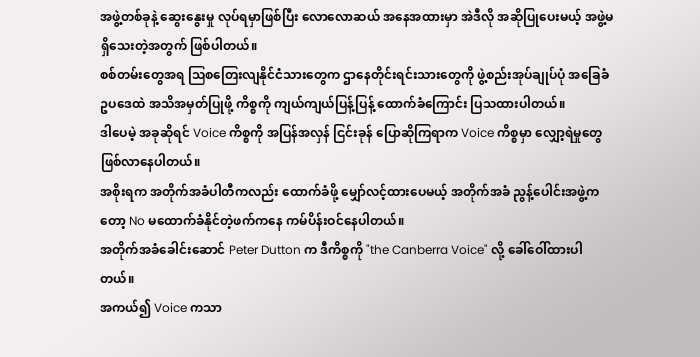အဖွဲ့တစ်ခုနဲ့ ဆွေးနွေးမှု လုပ်ရမှာဖြစ်ပြီး လောလောဆယ် အနေအထားမှာ အဲဒီလို အဆိုပြုပေးမယ့် အဖွဲ့မရှိသေးတဲ့အတွက် ဖြစ်ပါတယ်။
စစ်တမ်းတွေအရ ဩစတြေးလျနိုင်ငံသားတွေက ဌာနေတိုင်းရင်းသားတွေကို ဖွဲ့စည်းအုပ်ချုပ်ပုံ အခြေခံ ဥပဒေထဲ အသိအမှတ်ပြုဖို့ ကိစ္စကို ကျယ်ကျယ်ပြန့်ပြန့် ထောက်ခံကြောင်း ပြသထားပါတယ်။
ဒါပေမဲ့ အခုဆိုရင် Voice ကိစ္စကို အပြန်အလှန် ငြင်းခုန် ပြောဆိုကြရာက Voice ကိစ္စမှာ လျှော့ရဲမှုတွေ ဖြစ်လာနေပါတယ်။
အစိုးရက အတိုက်အခံပါတီကလည်း ထောက်ခံဖို့ မျှော်လင့်ထားပေမယ့် အတိုက်အခံ ညွန့်ပေါင်းအဖွဲ့ကတော့ No မထောက်ခံနိုင်တဲ့ဖက်ကနေ ကမ်ပိန်းဝင်နေပါတယ်။
အတိုက်အခံခေါင်းဆောင် Peter Dutton က ဒီကိစ္စကို "the Canberra Voice" လို့ ခေါ်ဝေါ်ထားပါတယ်။
အကယ်၍ Voice ကသာ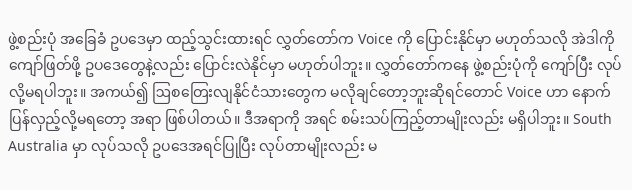ဖွဲ့စည်းပုံ အခြေခံ ဥပဒေမှာ ထည့်သွင်းထားရင် လွှတ်တော်က Voice ကို ပြောင်းနိုင်မှာ မဟုတ်သလို အဲဒါကို ကျော်ဖြတ်ဖို့ ဥပဒေတွေနဲ့လည်း ပြောင်းလဲနိုင်မှာ မဟုတ်ပါဘူး။ လွှတ်တော်ကနေ ဖွဲ့စည်းပုံကို ကျော်ပြီး လုပ်လို့မရပါဘူး။ အကယ်၍ ဩစတြေးလျနိုင်ငံသားတွေက မလိုချင်တော့ဘူးဆိုရင်တောင် Voice ဟာ နောက်ပြန်လှည့်လို့မရတော့ အရာ ဖြစ်ပါတယ်။ ဒီအရာကို အရင် စမ်းသပ်ကြည့်တာမျိုးလည်း မရှိပါဘူး။ South Australia မှာ လုပ်သလို ဥပဒေအရင်ပြုပြီး လုပ်တာမျိုးလည်း မ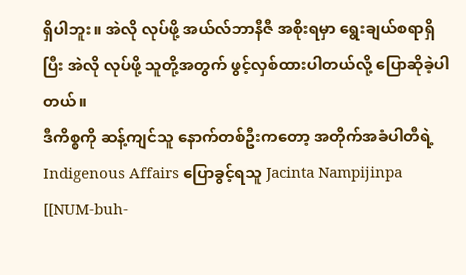ရှိပါဘူး။ အဲလို လုပ်ဖို့ အယ်လ်ဘာနီဇီ အစိုးရမှာ ရွေးချယ်စရာရှိပြီး အဲလို လုပ်ဖို့ သူတို့အတွက် ဖွင့်လှစ်ထားပါတယ်လို့ ပြောဆိုခဲ့ပါတယ်။
ဒီကိစ္စကို ဆန့်ကျင်သူ နောက်တစ်ဦးကတော့ အတိုက်အခံပါတီရဲ့ Indigenous Affairs ပြောခွင့်ရသူ Jacinta Nampijinpa [[NUM-buh-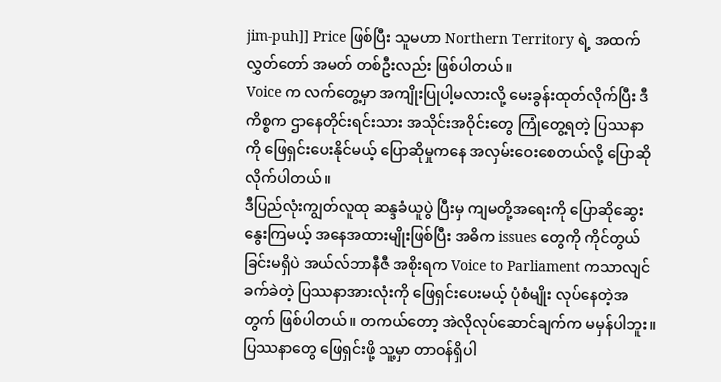jim-puh]] Price ဖြစ်ပြီး သူမဟာ Northern Territory ရဲ့ အထက်လွှတ်တော် အမတ် တစ်ဦးလည်း ဖြစ်ပါတယ်။
Voice က လက်တွေ့မှာ အကျိုးပြုပါ့မလားလို့ မေးခွန်းထုတ်လိုက်ပြီး ဒီကိစ္စက ဌာနေတိုင်းရင်းသား အသိုင်းအဝိုင်းတွေ ကြုံတွေ့ရတဲ့ ပြဿနာကို ဖြေရှင်းပေးနိုင်မယ့် ပြောဆိုမှုကနေ အလှမ်းဝေးစေတယ်လို့ ပြောဆိုလိုက်ပါတယ်။
ဒီပြည်လုံးကျွတ်လူထု ဆန္ဒခံယူပွဲ ပြီးမှ ကျမတို့အရေးကို ပြောဆိုဆွေးနွေးကြမယ့် အနေအထားမျိုးဖြစ်ပြီး အဓိက issues တွေကို ကိုင်တွယ်ခြင်းမရှိပဲ အယ်လ်ဘာနီဇီ အစိုးရက Voice to Parliament ကသာလျင် ခက်ခဲတဲ့ ပြဿနာအားလုံးကို ဖြေရှင်းပေးမယ့် ပုံစံမျိုး လုပ်နေတဲ့အတွက် ဖြစ်ပါတယ်။ တကယ်တော့ အဲလိုလုပ်ဆောင်ချက်က မမှန်ပါဘူး။ ပြဿနာတွေ ဖြေရှင်းဖို့ သူ့မှာ တာဝန်ရှိပါ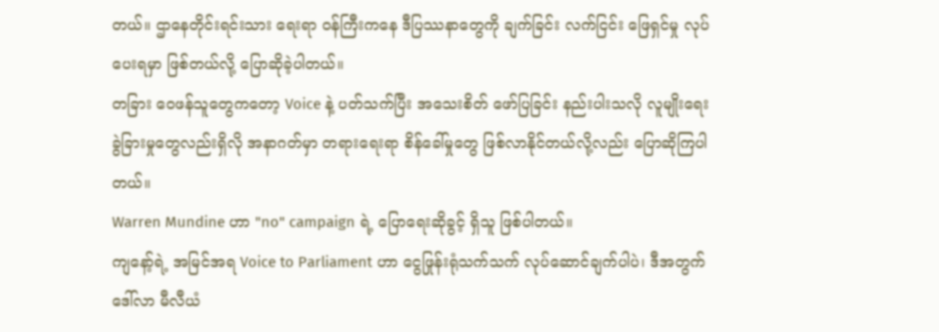တယ်။ ဌာနေတိုင်းရင်းသား ရေးရာ ဝန်ကြီးကနေ ဒီပြဿနာတွေကို ချက်ခြင်း လက်ငြင်း ဖြေရှင်မှု လုပ်ပေးရမှာ ဖြစ်တယ်လို့ ပြောဆိုခဲ့ပါတယ်။
တခြား ဝေဖန်သူတွေကတော့ Voice နဲ့ ပတ်သက်ပြီး အသေးစိတ် ဖော်ပြခြင်း နည်းပါးသလို လူမျိုးရေး ခွဲခြားမှုတွေလည်းရှိလို အနာဂတ်မှာ တရားရေးရာ စိန်ခေါ်မှုတွေ ဖြစ်လာနိုင်တယ်လို့လည်း ပြောဆိုကြပါတယ်။
Warren Mundine ဟာ "no" campaign ရဲ့ ပြောရေးဆိုခွင့် ရှိသူ ဖြစ်ပါတယ်။
ကျနော့်ရဲ့ အမြင်အရ Voice to Parliament ဟာ ငွေဖြုန်းရုံသက်သက် လုပ်ဆောင်ချက်ပါပဲ၊ ဒီအတွက် ဒေါ်လာ မီလီယံ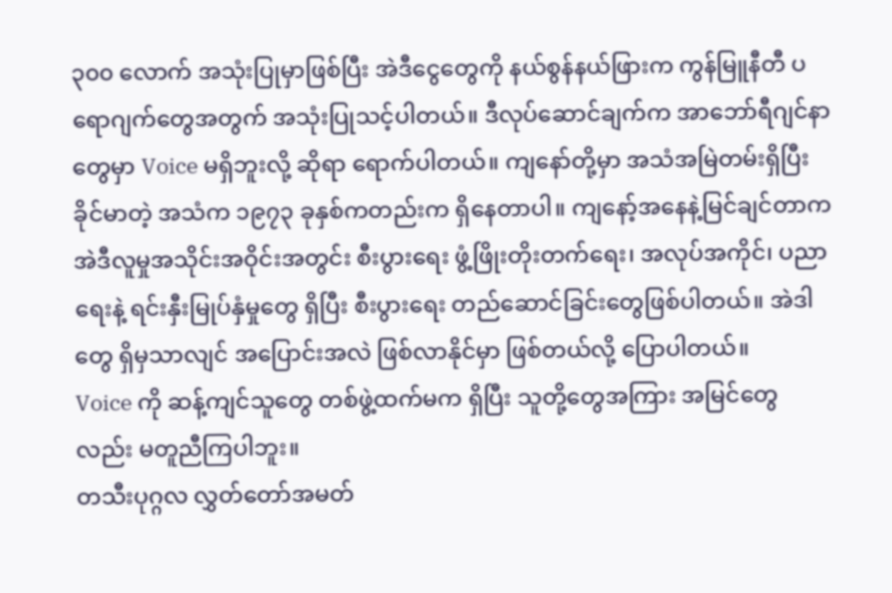၃၀၀ လောက် အသုံးပြုမှာဖြစ်ပြီး အဲဒီငွေတွေကို နယ်စွန်နယ်ဖြားက ကွန်မြူနီတီ ပရောဂျက်တွေအတွက် အသုံးပြုသင့်ပါတယ်။ ဒီလုပ်ဆောင်ချက်က အာဘော်ရီဂျင်နာတွေမှာ Voice မရှိဘူးလို့ ဆိုရာ ရောက်ပါတယ်။ ကျနော်တို့မှာ အသံအမြဲတမ်းရှိပြီး ခိုင်မာတဲ့ အသံက ၁၉၇၃ ခုနှစ်ကတည်းက ရှိနေတာပါ။ ကျနော့်အနေနဲ့မြင်ချင်တာက အဲဒီလူမှုအသိုင်းအဝိုင်းအတွင်း စီးပွားရေး ဖွံ့ဖြိုးတိုးတက်ရေး၊ အလုပ်အကိုင်၊ ပညာရေးနဲ့ ရင်းနှီးမြုပ်နှံမှုတွေ ရှိပြီး စီးပွားရေး တည်ဆောင်ခြင်းတွေဖြစ်ပါတယ်။ အဲဒါတွေ ရှိမှသာလျင် အပြောင်းအလဲ ဖြစ်လာနိုင်မှာ ဖြစ်တယ်လို့ ပြောပါတယ်။
Voice ကို ဆန့်ကျင်သူတွေ တစ်ဖွဲ့ထက်မက ရှိပြီး သူတို့တွေအကြား အမြင်တွေလည်း မတူညီကြပါဘူး။
တသီးပုဂ္ဂလ လွှတ်တော်အမတ်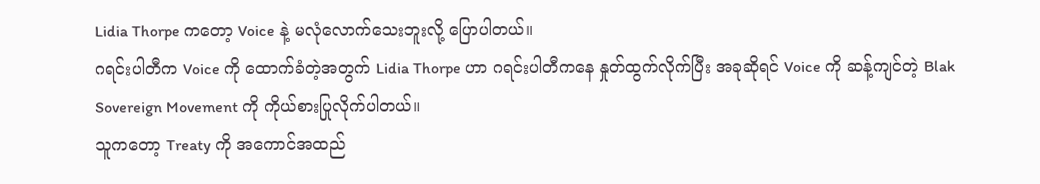Lidia Thorpe ကတော့ Voice နဲ့ မလုံလောက်သေးဘူးလို့ ပြောပါတယ်။
ဂရင်းပါတီက Voice ကို ထောက်ခံတဲ့အတွက် Lidia Thorpe ဟာ ဂရင်းပါတီကနေ နှုတ်ထွက်လိုက်ပြီး အခုဆိုရင် Voice ကို ဆန့်ကျင်တဲ့ Blak Sovereign Movement ကို ကိုယ်စားပြုလိုက်ပါတယ်။
သူကတော့ Treaty ကို အကောင်အထည်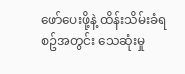ဖော်ပေးဖို့နဲ့ ထိန်းသိမ်းခံရစဥ်အတွင်း သေဆုံးမှု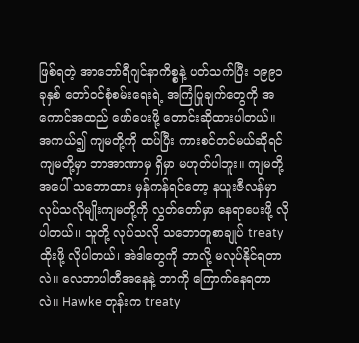ဖြစ်ရတဲ့ အာဘော်ရီဂျင်နာကိစ္စနဲ့ ပတ်သက်ပြီး ၁၉၉၁ ခုနှစ် တော်ဝင်စုံစမ်းရေးရဲ့ အကြံပြုချက်တွေကို အကောင်အထည် ဖော်ပေးဖို့ တောင်းဆိုထားပါတယ်။
အကယ်၍ ကျမတို့ကို ထပ်ပြီး ကားစင်တင်မယ်ဆိုရင် ကျမတို့မှာ ဘာအာဏာမှ ရှိမှာ မဟုတ်ပါဘူး။ ကျမတို့အပေါ် သဘောထား မှန်ကန်ရင်တော့ နယူးဇီလန်မှာ လုပ်သလိုမျိုးကျမတို့ကို လွှတ်တော်မှာ နေရာပေးဖို့ လိုပါတယ်၊၊ သူတို့ လုပ်သလို သဘောတူစာချုပ် treaty ထိုးဖို့ လိုပါတယ်၊ အဲဒါတွေကို ဘာလို့ မလုပ်နိုင်ရတာလဲ။ လေဘာပါတီအနေနဲ့ ဘာကို ကြောက်နေရတာလဲ။ Hawke တုန်းက treaty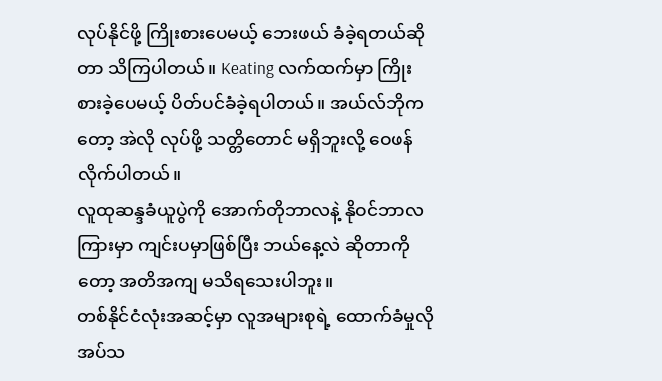လုပ်နိုင်ဖို့ ကြိုးစားပေမယ့် ဘေးဖယ် ခံခဲ့ရတယ်ဆိုတာ သိကြပါတယ်။ Keating လက်ထက်မှာ ကြိုးစားခဲ့ပေမယ့် ပိတ်ပင်ခံခဲ့ရပါတယ်။ အယ်လ်ဘိုကတော့ အဲလို လုပ်ဖို့ သတ္တိတောင် မရှိဘူးလို့ ဝေဖန်လိုက်ပါတယ်။
လူထုဆန္ဒခံယူပွဲကို အောက်တိုဘာလနဲ့ နိုဝင်ဘာလကြားမှာ ကျင်းပမှာဖြစ်ပြီး ဘယ်နေ့လဲ ဆိုတာကိုတော့ အတိအကျ မသိရသေးပါဘူး။
တစ်နိုင်ငံလုံးအဆင့်မှာ လူအများစုရဲ့ ထောက်ခံမှုလိုအပ်သ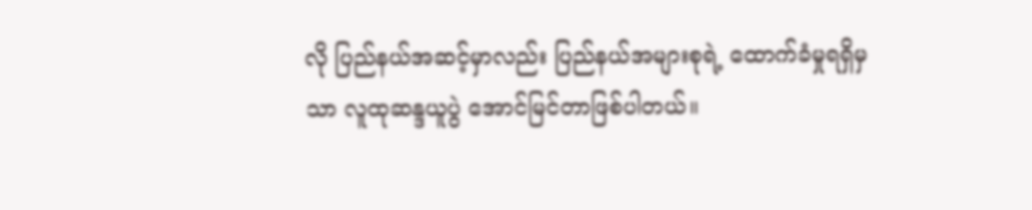လို ပြည်နယ်အဆင့်မှာလည်း ပြည်နယ်အများစုရဲ့ ထောက်ခံမှုရရှိမှသာ လူထုဆန္ဒယူပွဲ အောင်မြင်တာဖြစ်ပါတယ်။